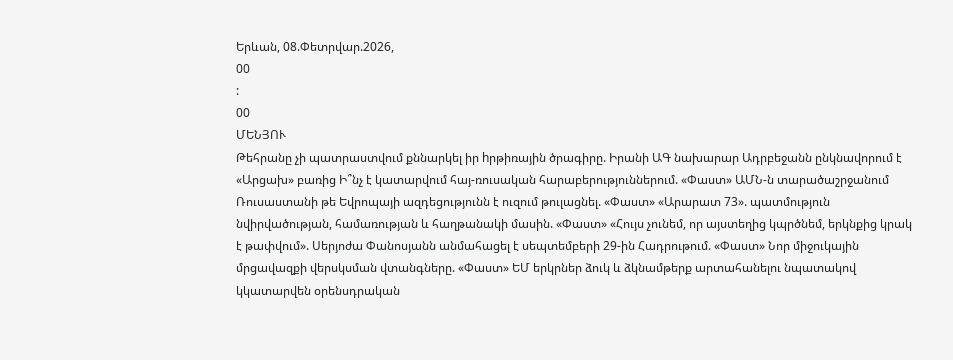Երևան, 08.Փետրվար.2026,
00
:
00
ՄԵՆՅՈՒ
Թեհրանը չի պատրաստվում քննարկել իր hրթիռային ծրագիրը. Իրանի ԱԳ նախարար Ադրբեջանն ընկնավորում է «Արցախ» բառից Ի՞նչ է կատարվում հայ-ռուսական հարաբերություններում. «Փաստ» ԱՄՆ-ն տարածաշրջանում Ռուսաստանի թե Եվրոպայի ազդեցությունն է ուզում թուլացնել. «Փաստ» «Արարատ 73». պատմություն նվիրվածության, համառության և հաղթանակի մասին. «Փաստ» «Հույս չունեմ, որ այստեղից կպրծնեմ, երկնքից կրակ է թափվում». Սերյոժա Փանոսյանն անմահացել է սեպտեմբերի 29-ին Հադրութում. «Փաստ» Նոր միջուկային մրցավազքի վերսկսման վտանգները. «Փաստ» ԵՄ երկրներ ձուկ և ձկնամթերք արտահանելու նպատակով կկատարվեն օրենսդրական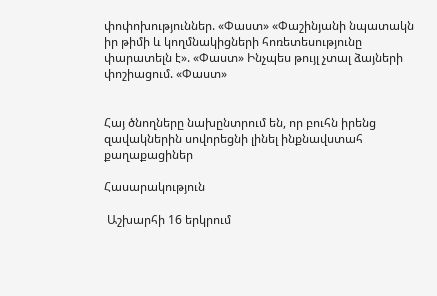փոփոխություններ. «Փաստ» «Փաշինյանի նպատակն իր թիմի և կողմնակիցների հոռետեսությունը փարատելն է». «Փաստ» Ինչպես թույլ չտալ ձայների փոշիացում. «Փաստ»


Հայ ծնողները նախընտրում են, որ բուհն իրենց զավակներին սովորեցնի լինել ինքնավստահ քաղաքացիներ

Հասարակություն

 Աշխարհի 16 երկրում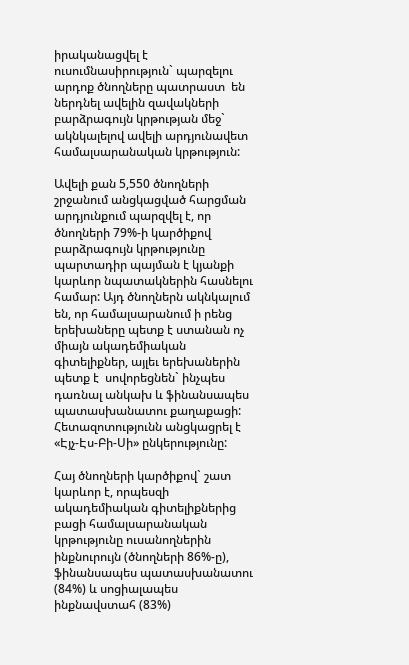իրականացվել է ուսումնասիրություն` պարզելու արդոք ծնողները պատրաստ  են ներդնել ավելին զավակների բարձրագույն կրթության մեջ` ակնկալելով ավելի արդյունավետ համալսարանական կրթություն:

Ավելի քան 5,550 ծնողների շրջանում անցկացված հարցման արդյունքում պարզվել է, որ ծնողների 79%-ի կարծիքով բարձրագույն կրթությունը պարտադիր պայման է կյանքի կարևոր նպատակներին հասնելու համար: Այդ ծնողներն ակնկալում են, որ համալսարանում ի րենց երեխաները պետք է ստանան ոչ միայն ակադեմիական գիտելիքներ, այլեւ երեխաներին պետք է  սովորեցնեն` ինչպես դառնալ անկախ և ֆինանսապես պատասխանատու քաղաքացի: Հետազոտությունն անցկացրել է «Էյչ-Էս-Բի-Սի» ընկերությունը:

Հայ ծնողների կարծիքով` շատ կարևոր է, որպեսզի ակադեմիական գիտելիքներից բացի համալսարանական կրթությունը ուսանողներին ինքնուրույն (ծնողների 86%-ը), ֆինանսապես պատասխանատու (84%) և սոցիալապես ինքնավստահ (83%)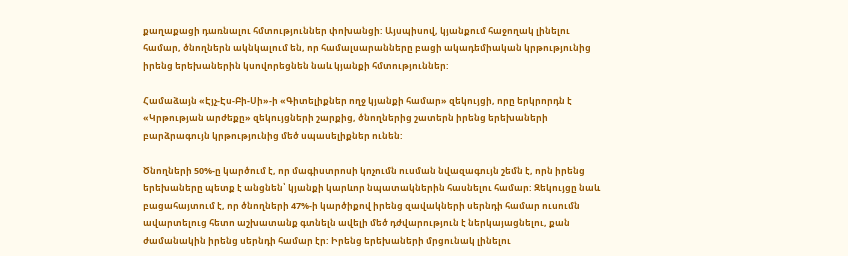քաղաքացի դառնալու հմտություններ փոխանցի: Այսպիսով, կյանքում հաջողակ լինելու համար, ծնողներն ակնկալում են, որ համալսարանները բացի ակադեմիական կրթությունից իրենց երեխաներին կսովորեցնեն նաև կյանքի հմտություններ:

Համաձայն «Էյչ-Էս-Բի-Սի»-ի «Գիտելիքներ ողջ կյանքի համար» զեկույցի, որը երկրորդն է «Կրթության արժեքը» զեկույցների շարքից, ծնողներից շատերն իրենց երեխաների բարձրագույն կրթությունից մեծ սպասելիքներ ունեն:

Ծնողների 50%-ը կարծում է, որ մագիստրոսի կոչումն ուսման նվազագույն շեմն է, որն իրենց երեխաները պետք է անցնեն՝ կյանքի կարևոր նպատակներին հասնելու համար: Զեկույցը նաև բացահայտում է, որ ծնողների 47%-ի կարծիքով իրենց զավակների սերնդի համար ուսումն ավարտելուց հետո աշխատանք գտնելն ավելի մեծ դժվարություն է ներկայացնելու, քան ժամանակին իրենց սերնդի համար էր: Իրենց երեխաների մրցունակ լինելու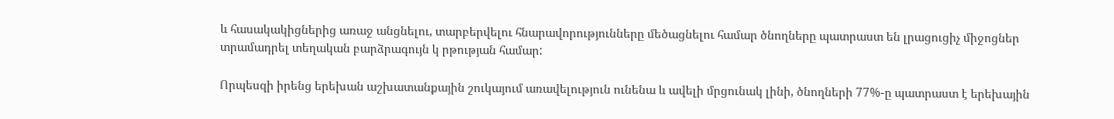և հասակակիցներից առաջ անցնելու, տարբերվելու հնարավորությունները մեծացնելու համար ծնողները պատրաստ են լրացուցիչ միջոցներ տրամադրել տեղական բարձրագույն կ րթության համար:

Որպեսզի իրենց երեխան աշխատանքային շուկայում առավելություն ունենա և ավելի մրցունակ լինի, ծնողների 77%-ը պատրաստ է երեխային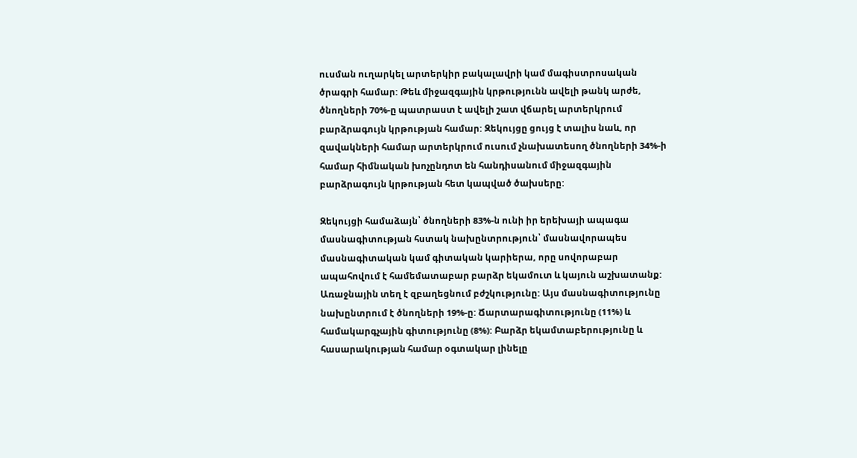ուսման ուղարկել արտերկիր բակալավրի կամ մագիստրոսական ծրագրի համար: Թեև միջազգային կրթությունն ավելի թանկ արժե, ծնողների 70%-ը պատրաստ է ավելի շատ վճարել արտերկրում բարձրագույն կրթության համար: Զեկույցը ցույց է տալիս նաև, որ զավակների համար արտերկրում ուսում չնախատեսող ծնողների 34%-ի համար հիմնական խոչընդոտ են հանդիսանում միջազգային բարձրագույն կրթության հետ կապված ծախսերը:

Զեկույցի համաձայն՝ ծնողների 83%-ն ունի իր երեխայի ապագա մասնագիտության հստակ նախընտրություն՝ մասնավորապես մասնագիտական կամ գիտական կարիերա, որը սովորաբար ապահովում է համեմատաբար բարձր եկամուտ և կայուն աշխատանք: Առաջնային տեղ է զբաղեցնում բժշկությունը: Այս մասնագիտությունը նախընտրում է ծնողների 19%-ը: Ճարտարագիտությունը (11%) և համակարգչային գիտությունը (8%): Բարձր եկամտաբերությունը և հասարակության համար օգտակար լինելը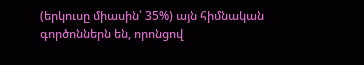(երկուսը միասին՝ 35%) այն հիմնական գործոններն են, որոնցով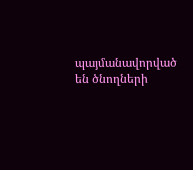պայմանավորված են ծնողների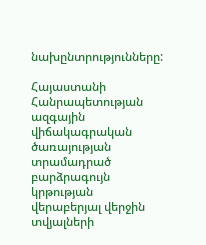նախընտրությունները:

Հայաստանի Հանրապետության ազգային վիճակագրական ծառայության տրամադրած բարձրագույն կրթության վերաբերյալ վերջին տվյալների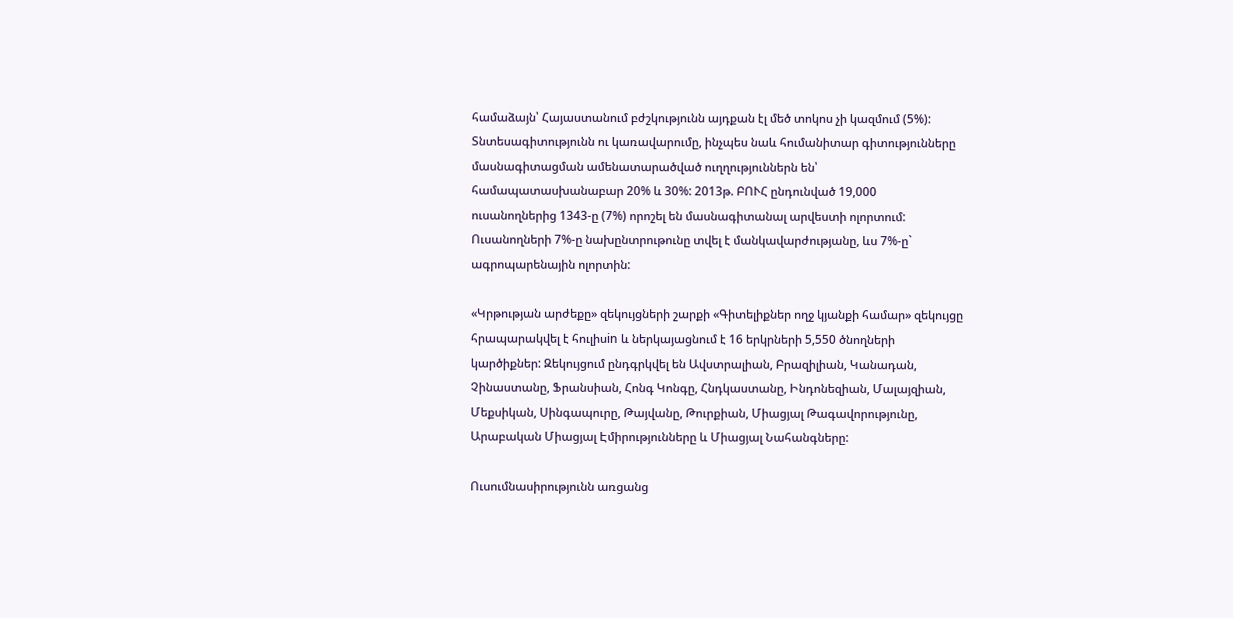համաձայն՝ Հայաստանում բժշկությունն այդքան էլ մեծ տոկոս չի կազմում (5%): Տնտեսագիտությունն ու կառավարումը, ինչպես նաև հումանիտար գիտությունները մասնագիտացման ամենատարածված ուղղություններն են՝ համապատասխանաբար 20% և 30%: 2013թ. ԲՈՒՀ ընդունված 19,000 ուսանողներից 1343-ը (7%) որոշել են մասնագիտանալ արվեստի ոլորտում: Ուսանողների 7%-ը նախընտրութունը տվել է մանկավարժությանը, ևս 7%-ը` ագրոպարենային ոլորտին:

«Կրթության արժեքը» զեկույցների շարքի «Գիտելիքներ ողջ կյանքի համար» զեկույցը հրապարակվել է հուլիսin և ներկայացնում է 16 երկրների 5,550 ծնողների կարծիքներ: Զեկույցում ընդգրկվել են Ավստրալիան, Բրազիլիան, Կանադան, Չինաստանը, Ֆրանսիան, Հոնգ Կոնգը, Հնդկաստանը, Ինդոնեզիան, Մալայզիան, Մեքսիկան, Սինգապուրը, Թայվանը, Թուրքիան, Միացյալ Թագավորությունը, Արաբական Միացյալ Էմիրությունները և Միացյալ Նահանգները:

Ուսումնասիրությունն առցանց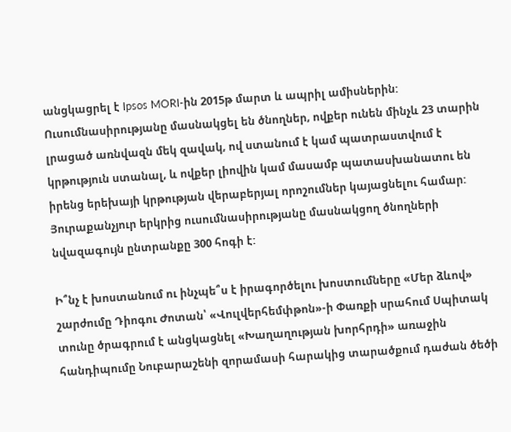անցկացրել է Ipsos MORI-ին 2015թ մարտ և ապրիլ ամիսներին: Ուսումնասիրությանը մասնակցել են ծնողներ, ովքեր ունեն մինչև 23 տարին լրացած առնվազն մեկ զավակ, ով ստանում է կամ պատրաստվում է կրթություն ստանալ, և ովքեր լիովին կամ մասամբ պատասխանատու են իրենց երեխայի կրթության վերաբերյալ որոշումներ կայացնելու համար: Յուրաքանչյուր երկրից ուսումնասիրությանը մասնակցող ծնողների նվազագույն ընտրանքը 300 հոգի է:

Ի՞նչ է խոստանում ու ինչպե՞ս է իրագործելու խոստումները «Մեր ձևով» շարժումը Դիոգու Ժոտան՝ «Վուլվերհեմփթոն»-ի Փառքի սրահում Սպիտակ տունը ծրագրում է անցկացնել «Խաղաղության խորհրդի» առաջին հանդիպումը Նուբարաշենի զորամասի հարակից տարածքում դաժան ծեծի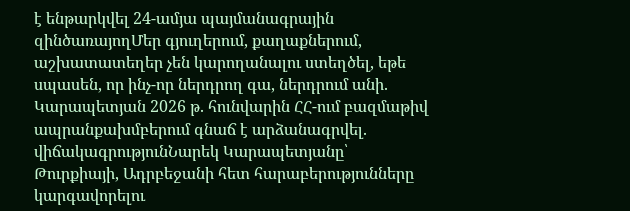է ենթարկվել 24-ամյա պայմանագրային զինծառայողՄեր գյուղերում, քաղաքներում, աշխատատեղեր չեն կարողանալու ստեղծել, եթե սպասեն, որ ինչ-որ ներդրող գա, ներդրում անի. Կարապետյան 2026 թ. հունվարին ՀՀ-ում բազմաթիվ ապրանքախմբերում գնաճ է արձանագրվել. վիճակագրությունՆարեկ Կարապետյանը՝ Թուրքիայի, Ադրբեջանի հետ հարաբերությունները կարգավորելու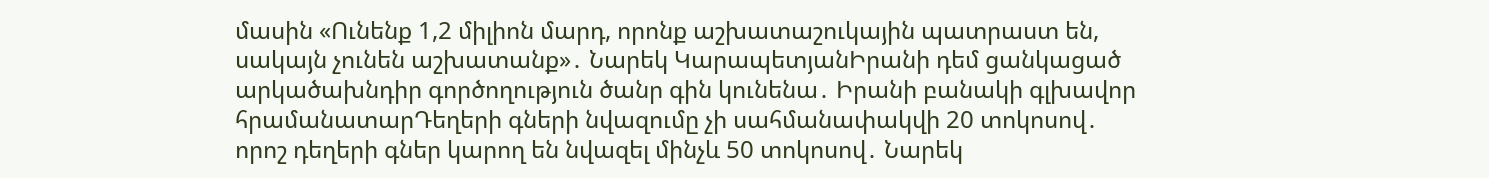մասին «Ունենք 1,2 միլիոն մարդ, որոնք աշխատաշուկային պատրաստ են, սակայն չունեն աշխատանք»․ Նարեկ ԿարապետյանԻրանի դեմ ցանկացած արկածախնդիր գործողություն ծանր գին կունենա․ Իրանի բանակի գլխավոր հրամանատարԴեղերի գների նվազումը չի սահմանափակվի 20 տոկոսով․ որոշ դեղերի գներ կարող են նվազել մինչև 50 տոկոսով․ Նարեկ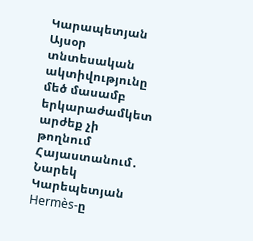Կարապետյան Այսօր տնտեսական ակտիվությունը մեծ մասամբ երկարաժամկետ արժեք չի թողնում Հայաստանում․ Նարեկ Կարեպետյան Hermès-ը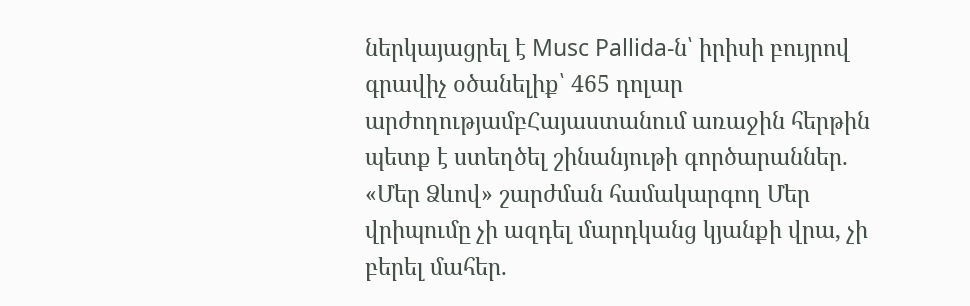ներկայացրել է Musc Pallida-ն՝ իրիսի բույրով գրավիչ օծանելիք՝ 465 դոլար արժողությամբՀայաստանում առաջին հերթին պետք է ստեղծել շինանյութի գործարաններ. «Մեր Ձևով» շարժման համակարգող Մեր վրիպումը չի ազդել մարդկանց կյանքի վրա, չի բերել մահեր.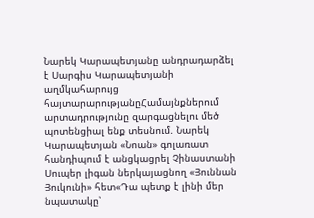Նարեկ Կարապետյանը անդրադարձել է Սարգիս Կարապետյանի աղմկահարույց հայտարարությանըՀամայնքներում արտադրությունը զարգացնելու մեծ պոտենցիալ ենք տեսնում. Նարեկ Կարապետյան «Նոան» գոլառատ հանդիպում է անցկացրել Չինաստանի Սուպեր լիգան ներկայացնող «Յուննան Յուկունի» հետ«Դա պետք է լինի մեր նպատակը՝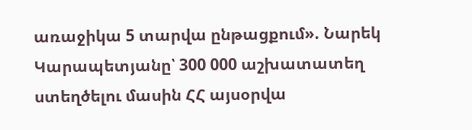առաջիկա 5 տարվա ընթացքում». Նարեկ Կարապետյանը՝ 300 000 աշխատատեղ ստեղծելու մասին ՀՀ այսօրվա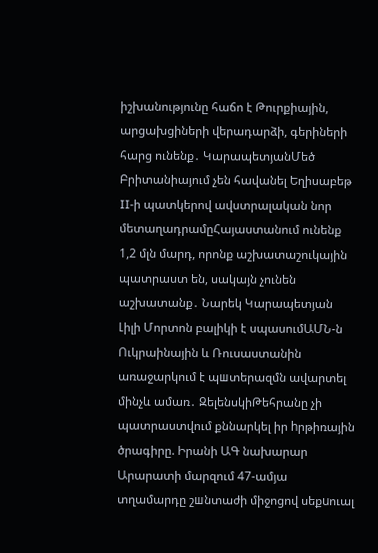իշխանությունը հաճո է Թուրքիային, արցախցիների վերադարձի, գերիների հարց ունենք․ ԿարապետյանՄեծ Բրիտանիայում չեն հավանել Եղիսաբեթ II-ի պատկերով ավստրալական նոր մետաղադրամըՀայաստանում ունենք 1,2 մլն մարդ, որոնք աշխատաշուկային պատրաստ են, սակայն չունեն աշխատանք․ Նարեկ Կարապետյան Լիլի Մորտոն բալիկի է սպասումԱՄՆ-ն Ուկրաինային և Ռուսաստանին առաջարկում է պшտերազմն ավարտել մինչև ամառ․ ԶելենսկիԹեհրանը չի պատրաստվում քննարկել իր hրթիռային ծրագիրը. Իրանի ԱԳ նախարար Արարատի մարզում 47-ամյա տղամարդը շшնտաժի միջոցով սեքuուալ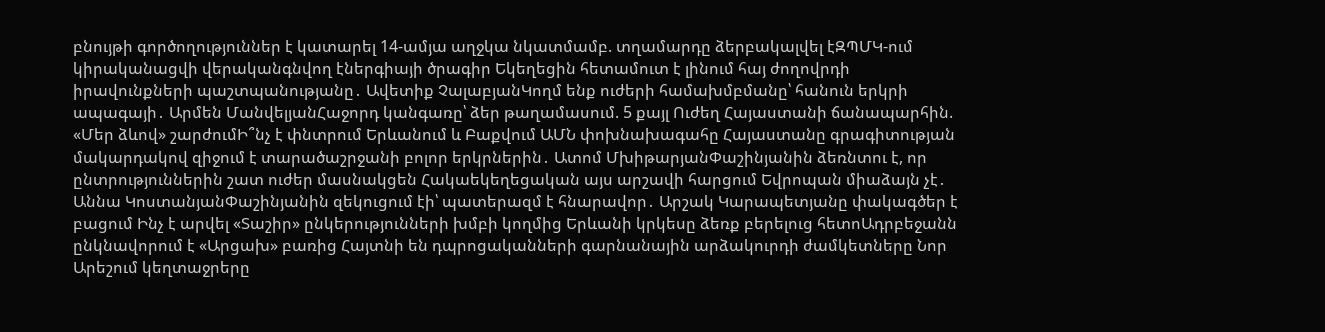բնույթի գործողություններ է կատարել 14-ամյա աղջկա նկատմամբ. տղամարդը ձերբակալվել էԶՊՄԿ-ում կիրականացվի վերականգնվող էներգիայի ծրագիր Եկեղեցին հետամուտ է լինում հայ ժողովրդի իրավունքների պաշտպանությանը․ Ավետիք ՉալաբյանԿողմ ենք ուժերի համախմբմանը՝ հանուն երկրի ապագայի․ Արմեն ՄանվելյանՀաջորդ կանգառը՝ ձեր թաղամասում. 5 քայլ Ուժեղ Հայաստանի ճանապարհին. «Մեր ձևով» շարժումԻ՞նչ է փնտրում Երևանում և Բաքվում ԱՄՆ փոխնախագահը Հայաստանը գրագիտության մակարդակով զիջում է տարածաշրջանի բոլոր երկրներին․ Ատոմ ՄխիթարյանՓաշինյանին ձեռնտու է, որ ընտրություններին շատ ուժեր մասնակցեն Հակաեկեղեցական այս արշավի հարցում Եվրոպան միաձայն չէ․ Աննա ԿոստանյանՓաշինյանին զեկուցում էի՝ պատերազմ է հնարավոր․ Արշակ Կարապետյանը փակագծեր է բացում Ինչ է արվել «Տաշիր» ընկերությունների խմբի կողմից Երևանի կրկեսը ձեռք բերելուց հետոԱդրբեջանն ընկնավորում է «Արցախ» բառից Հայտնի են դպրոցականների գարնանային արձակուրդի ժամկետները Նոր Արեշում կեղտաջրերը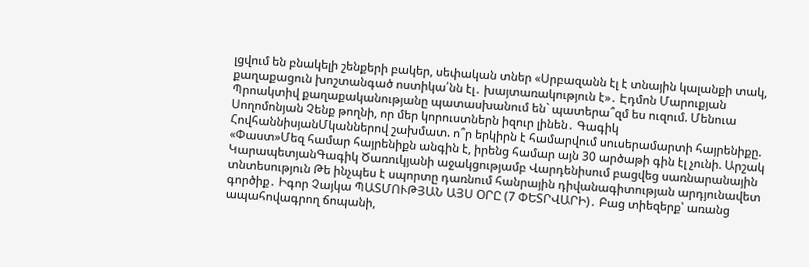լցվում են բնակելի շենքերի բակեր, սեփական տներ «Սրբազանն էլ է տնային կալանքի տակ, քաղաքացուն խոշտանգած ոստիկա՛նն էլ․ խայտառակություն է»․ Էդմոն Մարուքյան Պրոակտիվ քաղաքականությանը պատասխանում են` պատերա՞զմ ես ուզում. Մենուա Սողոմոնյան Չենք թողնի, որ մեր կորուստներն իզուր լինեն․ Գագիկ ՀովհաննիսյանՄկաններով շախմատ. ո՞ր երկիրն է համարվում սուսերամարտի հայրենիքը. «Փաստ»Մեզ համար հայրենիքն անգին է, իրենց համար այն 30 արծաթի գին էլ չունի. Արշակ ԿարապետյանԳագիկ Ծառուկյանի աջակցությամբ Վարդենիսում բացվեց սառնարանային տնտեսություն Թե ինչպես է սպորտը դառնում հանրային դիվանագիտության արդյունավետ գործիք․ Իգոր Չայկա ՊԱՏՄՈՒԹՅԱՆ ԱՅՍ ՕՐԸ (7 ՓԵՏՐՎԱՐԻ)․ Բաց տիեզերք՝ առանց ապահովագրող ճոպանի,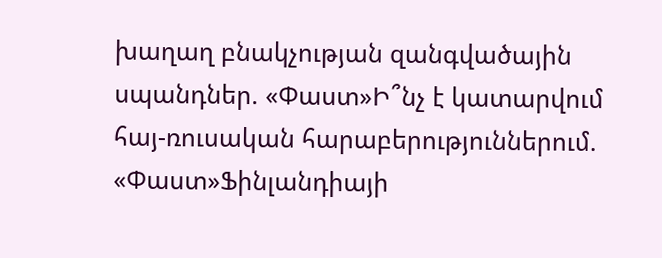խաղաղ բնակչության զանգվածային սպանդներ. «Փաստ»Ի՞նչ է կատարվում հայ-ռուսական հարաբերություններում. «Փաստ»Ֆինլանդիայի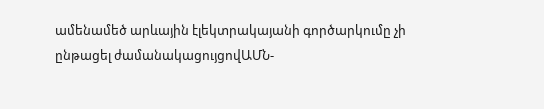ամենամեծ արևային էլեկտրակայանի գործարկումը չի ընթացել ժամանակացույցովԱՄՆ-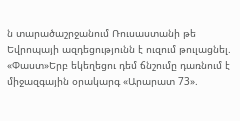ն տարածաշրջանում Ռուսաստանի թե Եվրոպայի ազդեցությունն է ուզում թուլացնել. «Փաստ»Երբ եկեղեցու դեմ ճնշումը դառնում է միջազգային օրակարգ «Արարատ 73».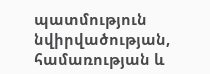պատմություն նվիրվածության, համառության և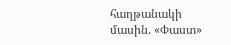հաղթանակի մասին. «Փաստ»